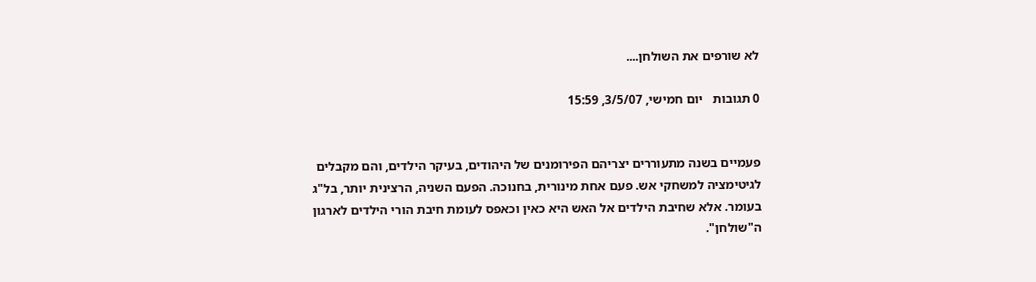לא שורפים את השולחן....

0 תגובות   יום חמישי, 3/5/07, 15:59


פעמיים בשנה מתעוררים יצריהם הפירומנים של היהודים, בעיקר הילדים, והם מקבלים לגיטימציה למשחקי אש. פעם אחת מינורית, בחנוכה. הפעם השניה, הרצינית יותר, בל"ג בעומר. אלא שחיבת הילדים אל האש היא כאין וכאפס לעומת חיבת הורי הילדים לארגון ה"שולחן".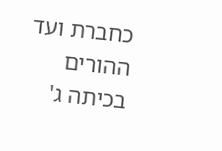כחברת ועד ההורים בכיתה ג'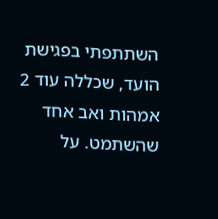השתתפתי בפגישת הועד, שכללה עוד 2 אמהות ואב אחד שהשתמט. על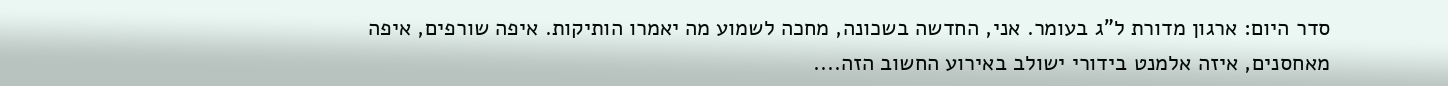סדר היום: ארגון מדורת ל"ג בעומר. אני, החדשה בשכונה, מחכה לשמוע מה יאמרו הותיקות. איפה שורפים, איפה מאחסנים, איזה אלמנט בידורי ישולב באירוע החשוב הזה....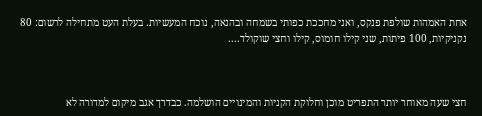אחת האמהות שולפת פנקס, ואני מחככת כפותי בשמחה ובהנאה, נוכח המעשיות. בעלת העט מתחילה לרשום: 80 נקניקיות, 100 פיתות, שני קילו חומוס, קילו וחצי שוקולד....



חצי שעה מאוחר יותר התפריט מוכן וחלוקת הקניות והמינויים הושלמה. כבדרך אגב מיקום למדורה לא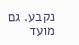נקבע. גם מועד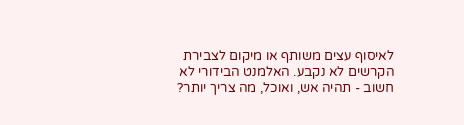לאיסוף עצים משותף או מיקום לצבירת הקרשים לא נקבע. האלמנט הבידורי לא חשוב - תהיה אש, ואוכל, מה צריך יותר?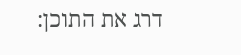דרג את התוכן: